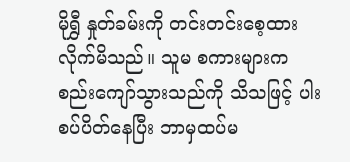မိုရွှီ နှုတ်ခမ်းကို တင်းတင်းစေ့ထားလိုက်မိသည်။ သူမ စကားများက စည်းကျော်သွားသည်ကို သိသဖြင့် ပါးစပ်ပိတ်နေပြီး ဘာမှထပ်မ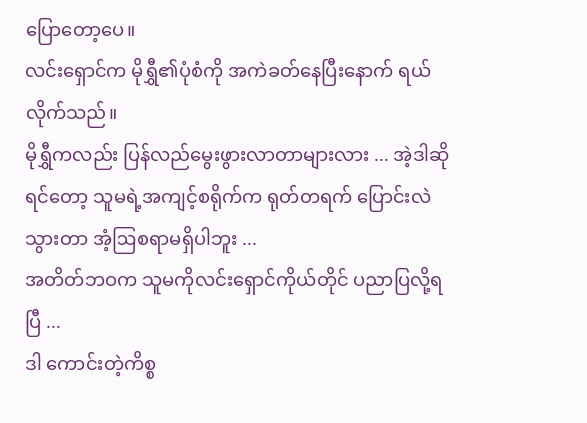ပြောတော့ပေ။
လင်းရှောင်က မိုရွှီ၏ပုံစံကို အကဲခတ်နေပြီးနောက် ရယ်လိုက်သည်။
မိုရွှီကလည်း ပြန်လည်မွေးဖွားလာတာများလား ... အဲ့ဒါဆိုရင်တော့ သူမရဲ့အကျင့်စရိုက်က ရုတ်တရက် ပြောင်းလဲသွားတာ အံ့ဩစရာမရှိပါဘူး ...
အတိတ်ဘဝက သူမကိုလင်းရှောင်ကိုယ်တိုင် ပညာပြလို့ရပြီ ...
ဒါ ကောင်းတဲ့ကိစ္စ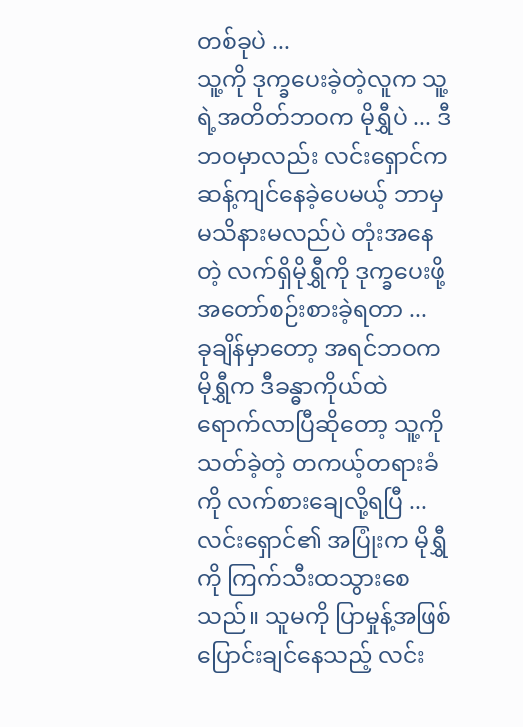တစ်ခုပဲ ...
သူ့ကို ဒုက္ခပေးခဲ့တဲ့လူက သူ့ရဲ့အတိတ်ဘဝက မိုရွှီပဲ ... ဒီဘဝမှာလည်း လင်းရှောင်က ဆန့်ကျင်နေခဲ့ပေမယ့် ဘာမှမသိနားမလည်ပဲ တုံးအနေတဲ့ လက်ရှိမိုရွှီကို ဒုက္ခပေးဖို့အတော်စဉ်းစားခဲ့ရတာ ...
ခုချိန်မှာတော့ အရင်ဘဝက မိုရွှီက ဒီခန္ဓာကိုယ်ထဲ ရောက်လာပြီဆိုတော့ သူ့ကိုသတ်ခဲ့တဲ့ တကယ့်တရားခံကို လက်စားချေလို့ရပြီ ...
လင်းရှောင်၏ အပြုံးက မိုရွှီကို ကြက်သီးထသွားစေသည်။ သူမကို ပြာမှုန့်အဖြစ်ပြောင်းချင်နေသည့် လင်း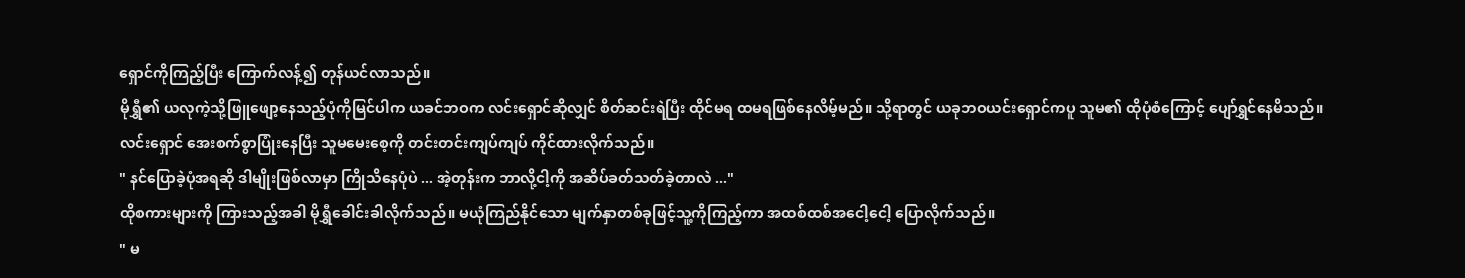ရှောင်ကိုကြည့်ပြီး ကြောက်လန့်၍ တုန်ယင်လာသည်။
မိုရွှီ၏ ယလုကဲ့သို့ဖြူဖျော့နေသည့်ပုံကိုမြင်ပါက ယခင်ဘဝက လင်းရှောင်ဆိုလျှင် စိတ်ဆင်းရဲပြီး ထိုင်မရ ထမရဖြစ်နေလိမ့်မည်။ သို့ရာတွင် ယခုဘဝယင်းရှောင်ကပူ သူမ၏ ထိုပုံစံကြောင့် ပျော်ရွှင်နေမိသည်။
လင်းရှောင် အေးစက်စွာပြုံးနေပြီး သူမမေးစေ့ကို တင်းတင်းကျပ်ကျပ် ကိုင်ထားလိုက်သည်။
" နင်ပြောခဲ့ပုံအရဆို ဒါမျိုးဖြစ်လာမှာ ကြိုသိနေပုံပဲ ... အဲ့တုန်းက ဘာလို့ငါ့ကို အဆိပ်ခတ်သတ်ခဲ့တာလဲ ..."
ထိုစကားများကို ကြားသည့်အခါ မိုရွှီခေါင်းခါလိုက်သည်။ မယုံကြည်နိုင်သော မျက်နှာတစ်ခုဖြင့်သူ့ကိုကြည့်ကာ အထစ်ထစ်အငေါ့ငေါ့ ပြောလိုက်သည်။
" မ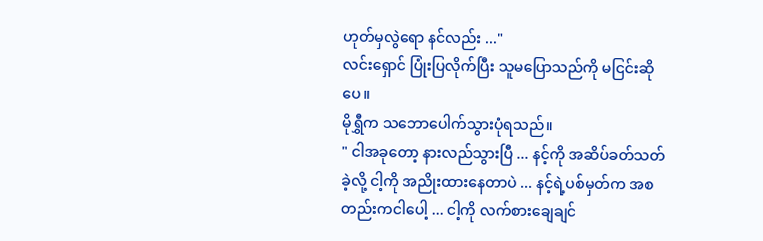ဟုတ်မှလွဲရော နင်လည်း ..."
လင်းရှောင် ပြုံးပြလိုက်ပြီး သူမပြောသည်ကို မငြင်းဆိုပေ။
မိုရွှီက သဘောပေါက်သွားပုံရသည်။
" ငါအခုတော့ နားလည်သွားပြီ ... နင့်ကို အဆိပ်ခတ်သတ်ခဲ့လို့ ငါ့ကို အညိုးထားနေတာပဲ ... နင့်ရဲ့ပစ်မှတ်က အစတည်းကငါပေါ့ ... ငါ့ကို လက်စားချေချင်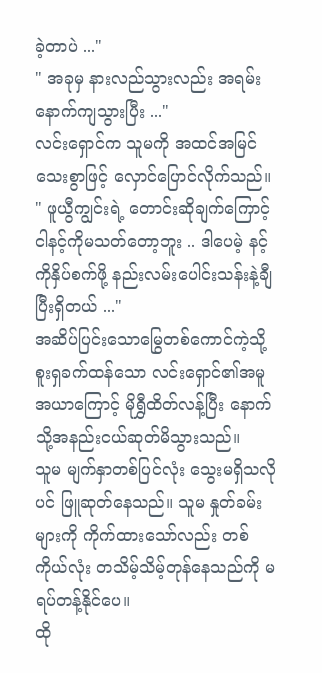ခဲ့တာပဲ ..."
" အခုမှ နားလည်သွားလည်း အရမ်းနောက်ကျသွားပြီး ..."
လင်းရှောင်က သူမကို အထင်အမြင်သေးစွာဖြင့် လှောင်ပြောင်လိုက်သည်။
" ဖူယွီကျွင်းရဲ့ တောင်းဆိုချက်ကြောင့် ငါနင့်ကိုမသတ်တော့ဘူး .. ဒါပေမဲ့ နင့်ကိုနှိပ်စက်ဖို့ နည်းလမ်းပေါင်းသန်းနဲ့ချီပြီးရှိတယ် ..."
အဆိပ်ပြင်းသောမြွေတစ်ကောင်ကဲ့သို့ စူးရှခက်ထန်သော လင်းရှောင်၏အမူအယာကြောင့် မိုရွှီထိတ်လန့်ပြီး နောက်သို့အနည်းငယ်ဆုတ်မိသွားသည်။
သူမ မျက်နှာတစ်ပြင်လုံး သွေးမရှိသလိုပင် ဖြူဆုတ်နေသည်။ သူမ နှုတ်ခမ်းများကို ကိုက်ထားသော်လည်း တစ်ကိုယ်လုံး တသိမ့်သိမ့်တုန်နေသည်ကို မရပ်တန့်နိုင်ပေ။
ထို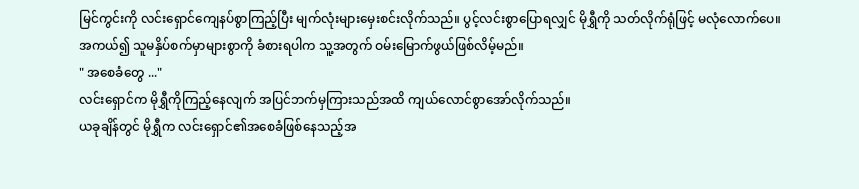မြင်ကွင်းကို လင်းရှောင်ကျေနပ်စွာကြည့်ပြီး မျက်လုံးများမှေးစင်းလိုက်သည်။ ပွင့်လင်းစွာပြောရလျှင် မိုရွှီကို သတ်လိုက်ရုံဖြင့် မလုံလောက်ပေ။ အကယ်၍ သူမနှိပ်စက်မှာများစွာကို ခံစားရပါက သူ့အတွက် ဝမ်းမြောက်ဖွယ်ဖြစ်လိမ့်မည်။
" အစေခံတွေ ..."
လင်းရှောင်က မိုရွှီကိုကြည့်နေလျက် အပြင်ဘက်မှကြားသည်အထိ ကျယ်လောင်စွာအော်လိုက်သည်။
ယခုချိန်တွင် မိုရွှီက လင်းရှောင်၏အစေခံဖြစ်နေသည့်အ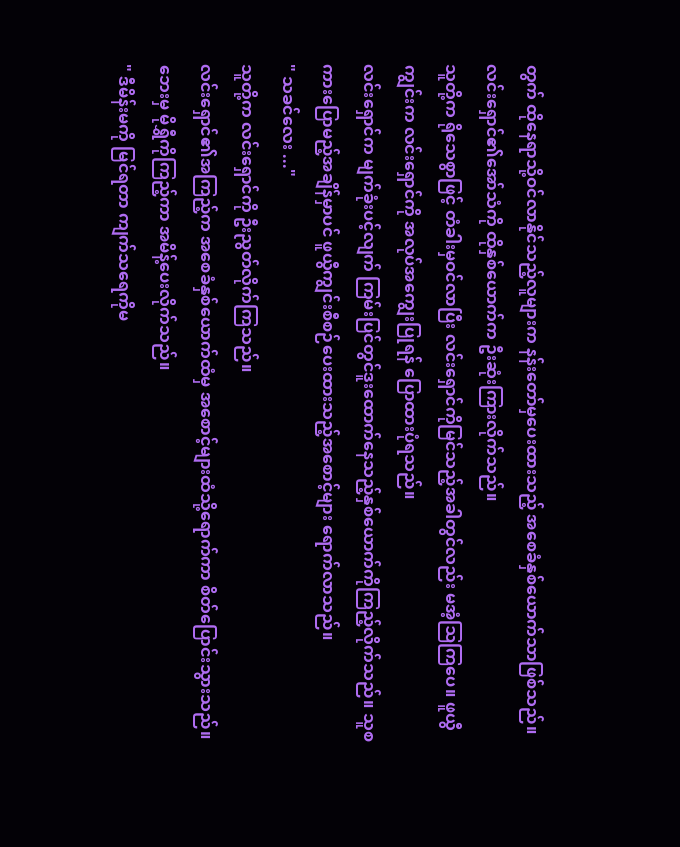တွက် ထိုနေရာသို့ဝင်လာနိုင်သည့်လူများက နန်းတော်မှပေးထားသည့် အစေခံနှစ်ယောက်သာဖြစ်သည်။
လင်းရှောင်၏အော်သံကို ထိုနှစ်ယောက်က ဦးဆုံးကြားလိုက်သည်။
သူတို့က ရိုသေစွာဖြင့် တံခါးမှဝင်လာပြီး လင်းရှောင်ကိုမြင်သည့်အခါတွင်လည်း မအံ့ဩကြပေ။ ဖူယွီကျွင်းက လင်းရှောင်ကို အလုပ်အကျွေးပြုရန် ပြောထားပုံရသည်။
လင်းရှောင်က မျက်ခုံးပင့်လျက် ကြမ်းပြင်တွင်ဒူးထောက်နေသည့်နှစ်ယောက်ကိုကြည့်လိုက်သည်။ သူစကားပြောမည့်အချိန်မှာပင် ဖူယွီကျွင်းစီစဉ်ပေးထားသည့်အစောင့်များ ရောက်လာသည်။
" သခင်လေး ..."
သူတို့က လင်းရှောင်ကို ဦးညွတ်လိုက်ကြသည်။
လင်းရှောင်၏အကြည့်က အစေခံနှစ်ယောက်ထံမှ အစောင့်များထံသို့ရောက်ကာ စိတ်ပြောင်းသွားသည်။ ဘေးမှ မိုရွှီကိုကြည့်ကာ အမိန့်ပေးလိုက်သည်။
" ဒီမိန်းမကို မြင်ရတာ ကျက်သရေကိုမ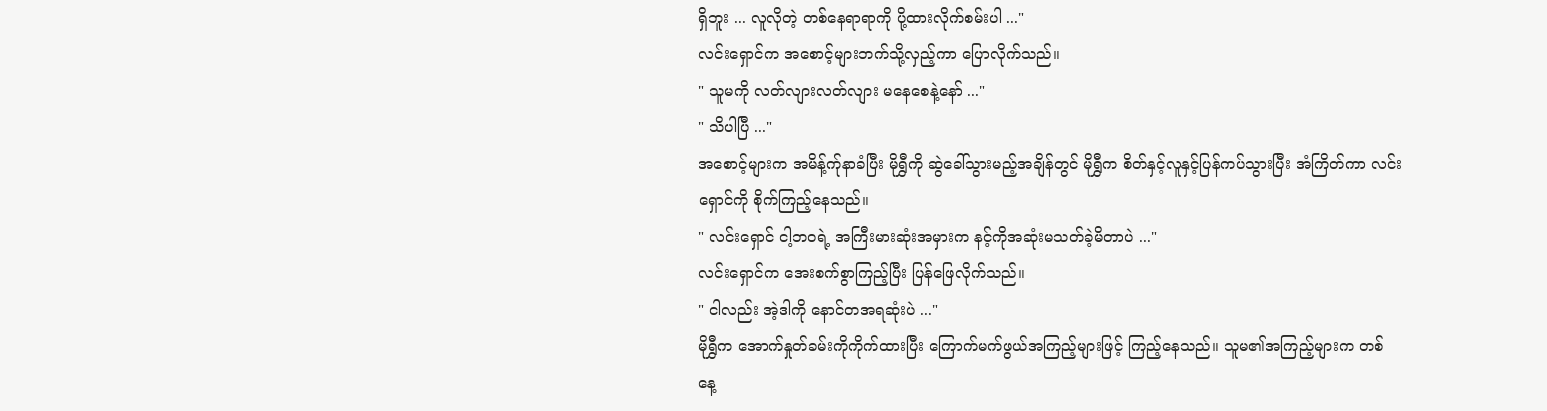ရှိဘူး ... လူလိုတဲ့ တစ်နေရာရာကို ပို့ထားလိုက်စမ်းပါ ..."
လင်းရှောင်က အစောင့်များဘက်သို့လှည့်ကာ ပြောလိုက်သည်။
" သူမကို လတ်လျားလတ်လျား မနေစေနဲ့နော် ..."
" သိပါပြီ ..."
အစောင့်များက အမိန့်က်ုနာခံပြီး မိုရွှီကို ဆွဲခေါ်သွားမည့်အချိန်တွင် မိုရွှီက စိတ်နှင့်လူနှင့်ပြန်ကပ်သွားပြီး အံကြိတ်ကာ လင်းရှောင်ကို စိုက်ကြည့်နေသည်။
" လင်းရှောင် ငါ့ဘဝရဲ့ အကြီးမားဆုံးအမှားက နင့်ကိုအဆုံးမသတ်ခဲ့မိတာပဲ ..."
လင်းရှောင်က အေးစက်စွာကြည့်ပြီး ပြန်ဖြေလိုက်သည်။
" ငါလည်း အဲ့ဒါကို နောင်တအရဆုံးပဲ ..."
မိုရွှီက အောက်နှုတ်ခမ်းကိုကိုက်ထားပြီး ကြောက်မက်ဖွယ်အကြည့်များဖြင့် ကြည့်နေသည်။ သူမ၏အကြည့်များက တစ်နေ့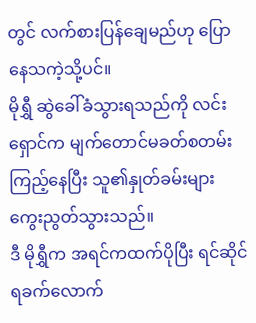တွင် လက်စားပြန်ချေမည်ဟု ပြောနေသကဲ့သို့ပင်။
မိုရွှီ ဆွဲခေါ်ခံသွားရသည်ကို လင်းရှောင်က မျက်တောင်မခတ်စတမ်းကြည့်နေပြီး သူ၏နှုတ်ခမ်းများ ကွေးညွတ်သွားသည်။
ဒီ မိုရွှီက အရင်ကထက်ပိုပြီး ရင်ဆိုင်ရခက်လောက်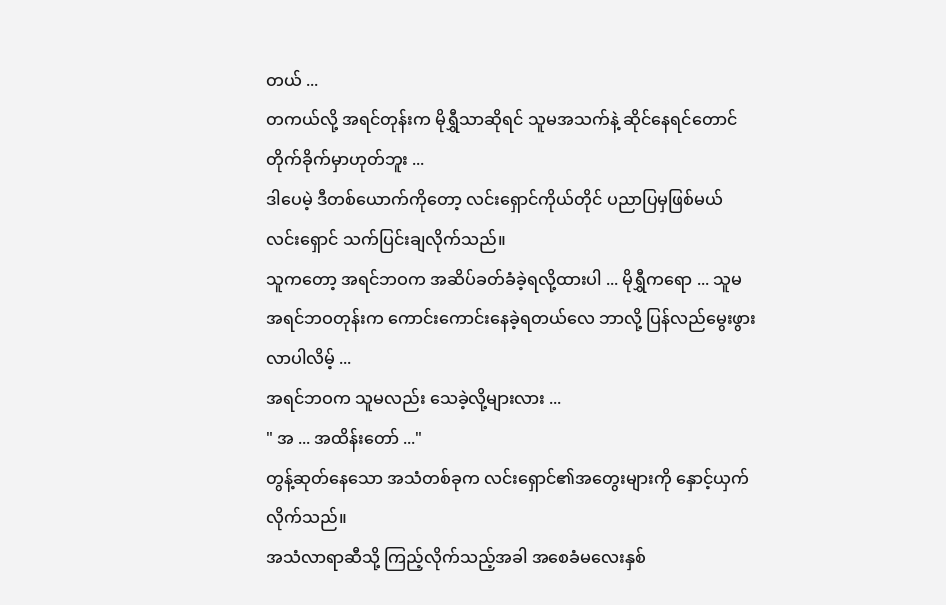တယ် ...
တကယ်လို့ အရင်တုန်းက မိုရွှီသာဆိုရင် သူမအသက်နဲ့ ဆိုင်နေရင်တောင် တိုက်ခိုက်မှာဟုတ်ဘူး ...
ဒါပေမဲ့ ဒီတစ်ယောက်ကိုတော့ လင်းရှောင်ကိုယ်တိုင် ပညာပြမှဖြစ်မယ်
လင်းရှောင် သက်ပြင်းချလိုက်သည်။
သူကတော့ အရင်ဘဝက အဆိပ်ခတ်ခံခဲ့ရလို့ထားပါ ... မိုရွှီကရော ... သူမ အရင်ဘဝတုန်းက ကောင်းကောင်းနေခဲ့ရတယ်လေ ဘာလို့ ပြန်လည်မွေးဖွားလာပါလိမ့် ...
အရင်ဘဝက သူမလည်း သေခဲ့လို့များလား ...
" အ ... အထိန်းတော် ..."
တွန့်ဆုတ်နေသော အသံတစ်ခုက လင်းရှောင်၏အတွေးများကို နှောင့်ယှက်လိုက်သည်။
အသံလာရာဆီသို့ ကြည့်လိုက်သည့်အခါ အစေခံမလေးနှစ်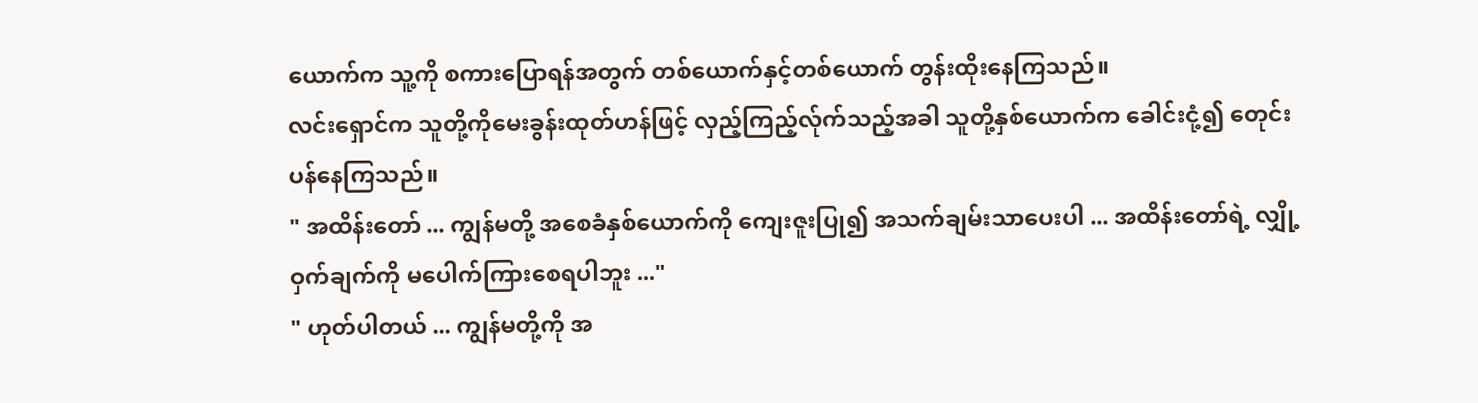ယောက်က သူ့ကို စကားပြောရန်အတွက် တစ်ယောက်နှင့်တစ်ယောက် တွန်းထိုးနေကြသည်။
လင်းရှောင်က သူတို့ကိုမေးခွန်းထုတ်ဟန်ဖြင့် လှည့်ကြည့်လ်ုက်သည့်အခါ သူတို့နှစ်ယောက်က ခေါင်းငုံ့၍ တေုင်းပန်နေကြသည်။
" အထိန်းတော် ... ကျွန်မတို့ အစေခံနှစ်ယောက်ကို ကျေးဇူးပြု၍ အသက်ချမ်းသာပေးပါ ... အထိန်းတော်ရဲ့ လျှို့ဝှက်ချက်ကို မပေါက်ကြားစေရပါဘူး ..."
" ဟုတ်ပါတယ် ... ကျွန်မတို့ကို အ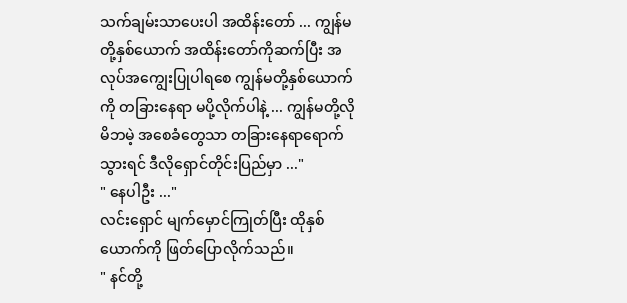သက်ချမ်းသာပေးပါ အထိန်းတော် ... ကျွန်မတို့နှစ်ယောက် အထိန်းတော်ကိုဆက်ပြီး အလုပ်အကျွေးပြုပါရစေ ကျွန်မတို့နှစ်ယောက်ကို တခြားနေရာ မပို့လိုက်ပါနဲ့ ... ကျွန်မတို့လို မိဘမဲ့ အစေခံတွေသာ တခြားနေရာရောက်သွားရင် ဒီလိုရှောင်တိုင်းပြည်မှာ ..."
" နေပါဦး ..."
လင်းရှောင် မျက်မှောင်ကြုတ်ပြီး ထိုနှစ်ယောက်ကို ဖြတ်ပြောလိုက်သည်။
" နင်တို့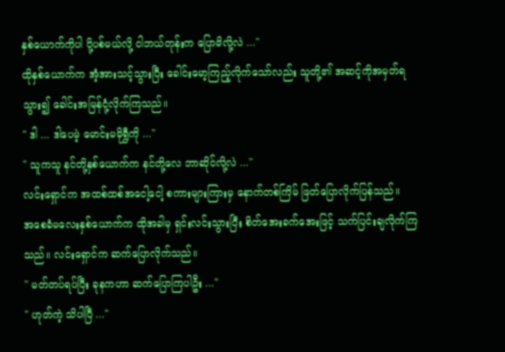နှစ်ယောက်ကိုပါ ပို့ပစ်မယ်လို့ ငါဘယ်တုန်းက ပြောမိလို့လဲ ..."
ထိုနှစ်ယောက်က အံ့အားသင့်သွားပြီး ခေါင်းမော့ကြည့်လိုက်သော်လည်း သူတို့၏ အဆင့်ကိုအမှတ်ရသွား၍ ခေါင်းအမြန်ငုံ့လိုက်ကြသည်။
" ဒါ ... ဒါပေမဲ့ မောင်းမမိုရွှီကို ..."
" သူကသူ နင်တို့နှစ်ယောက်က နင်တို့လေ ဘာဆိုင်လို့လဲ ..."
လင်းရှောင်က အထစ်ထစ်အငေါ့ငေါ့ စကားများကြားမှ နောက်တစ်ကြိမ် ဖြတ်ပြောလိုက်ပြန်သည်။
အစေခံမလေးနှစ်ယောက်က ထိုအခါမှ ရှင်းလင်းသွားပြီး စိတ်အေးခက်အေးဖြင့် သက်ပြင်းချလိုက်ကြသည်။ လင်းရှောင်က ဆက်ပြောလိုက်သည်။
" မတ်တပ်ရပ်ပြီး ခုနကဟာ ဆက်ပြောကြပါဦး ..."
" ဟုတ်ကဲ့ သိပါပြီ ..."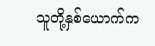သူတို့နှစ်ယောက်က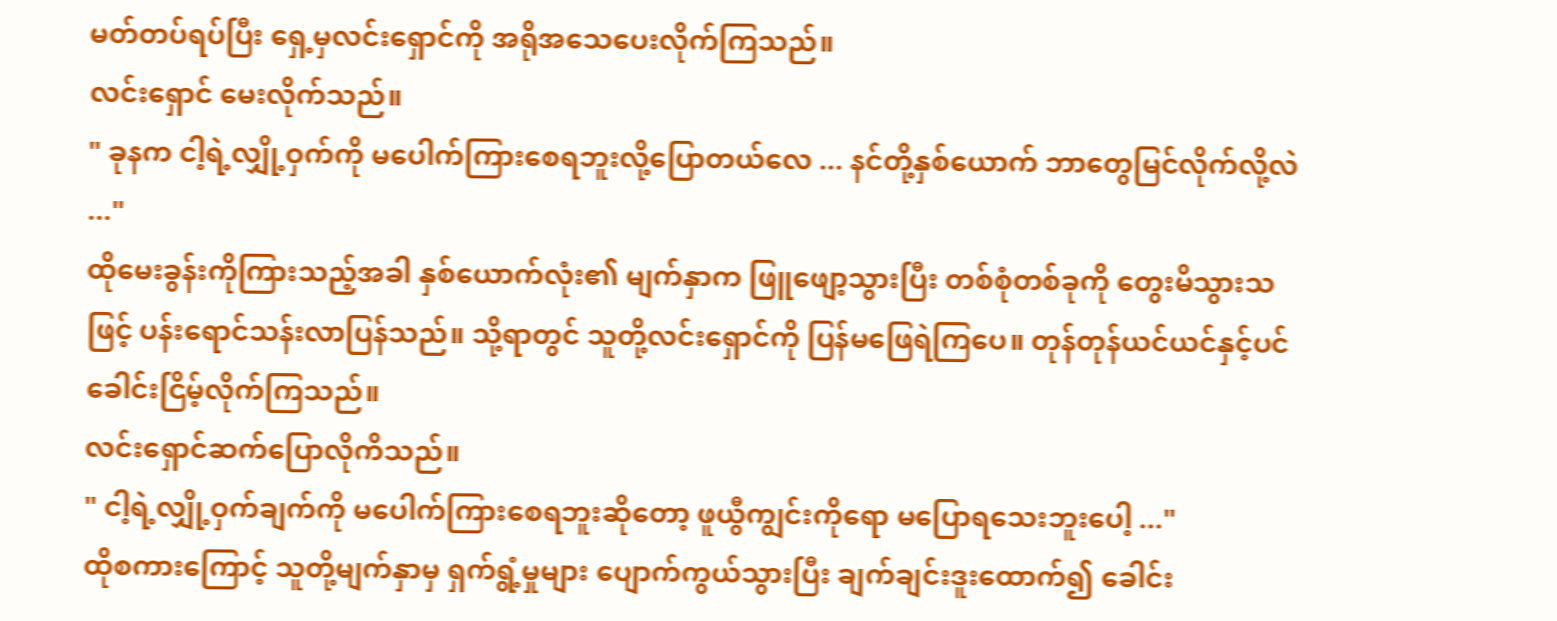မတ်တပ်ရပ်ပြီး ရှေ့မှလင်းရှောင်ကို အရိုအသေပေးလိုက်ကြသည်။
လင်းရှောင် မေးလိုက်သည်။
" ခုနက ငါ့ရဲ့လျှို့ဝှက်ကို မပေါက်ကြားစေရဘူးလို့ပြောတယ်လေ ... နင်တို့နှစ်ယောက် ဘာတွေမြင်လိုက်လို့လဲ ..."
ထိုမေးခွန်းကိုကြားသည့်အခါ နှစ်ယောက်လုံး၏ မျက်နှာက ဖြူဖျော့သွားပြီး တစ်စုံတစ်ခုကို တွေးမိသွားသဖြင့် ပန်းရောင်သန်းလာပြန်သည်။ သို့ရာတွင် သူတို့လင်းရှောင်ကို ပြန်မဖြေရဲကြပေ။ တုန်တုန်ယင်ယင်နှင့်ပင် ခေါင်းငြိမ့်လိုက်ကြသည်။
လင်းရှောင်ဆက်ပြောလိုကိသည်။
" ငါ့ရဲ့လျှို့ဝှက်ချက်ကို မပေါက်ကြားစေရဘူးဆိုတော့ ဖူယွီကျွင်းကိုရော မပြောရသေးဘူးပေါ့ ..."
ထိုစကားကြောင့် သူတို့မျက်နှာမှ ရှက်ရွံ့မှုများ ပျောက်ကွယ်သွားပြီး ချက်ချင်းဒူးထောက်၍ ခေါင်း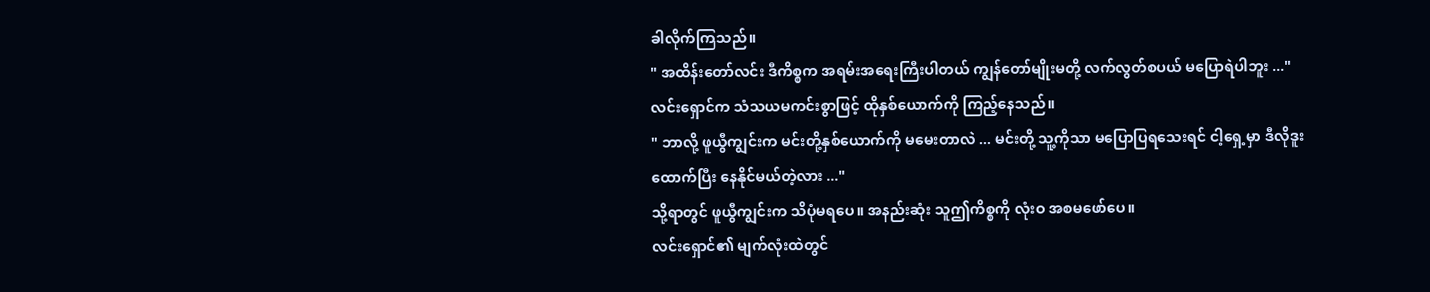ခါလိုက်ကြသည်။
" အထိန်းတော်လင်း ဒီကိစ္စက အရမ်းအရေးကြီးပါတယ် ကျွန်တော်မျိုးမတို့ လက်လွတ်စပယ် မပြောရဲပါဘူး ..."
လင်းရှောင်က သံသယမကင်းစွာဖြင့် ထိုနှစ်ယောက်ကို ကြည့်နေသည်။
" ဘာလို့ ဖူယွီကျွင်းက မင်းတို့နှစ်ယောက်ကို မမေးတာလဲ ... မင်းတို့ သူ့ကိုသာ မပြောပြရသေးရင် ငါ့ရှေ့မှာ ဒီလိုဒူးထောက်ပြီး နေနိုင်မယ်တဲ့လား ..."
သို့ရာတွင် ဖူယွီကျွင်းက သိပုံမရပေ။ အနည်းဆုံး သူဤကိစ္စကို လုံးဝ အစမဖော်ပေ။
လင်းရှောင်၏ မျက်လုံးထဲတွင်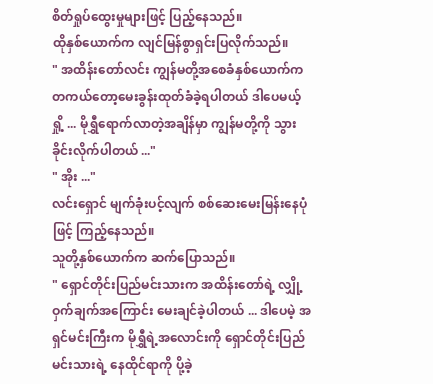စိတ်ရှုပ်ထွေးမှုများဖြင့် ပြည့်နေသည်။
ထိုနှစ်ယောက်က လျင်မြန်စွာရှင်းပြလိုက်သည်။
" အထိန်းတော်လင်း ကျွန်မတို့အစေခံနှစ်ယောက်က တကယ်တော့မေးခွန်းထုတ်ခံခဲ့ရပါတယ် ဒါပေမယ့် ရှို့ ... မိုရွှီရောက်လာတဲ့အချိန်မှာ ကျွန်မတို့ကို သွားခိုင်းလိုက်ပါတယ် ..."
" အိုး ..."
လင်းရှောင် မျက်ခုံးပင့်လျက် စစ်ဆေးမေးမြန်းနေပုံဖြင့် ကြည့်နေသည်။
သူတို့နှစ်ယောက်က ဆက်ပြောသည်။
" ရှောင်တိုင်းပြည်မင်းသားက အထိန်းတော်ရဲ့ လျှို့ဝှက်ချက်အကြောင်း မေးချင်ခဲ့ပါတယ် ... ဒါပေမဲ့ အရှင်မင်းကြီးက မိုရွှီရဲ့အလောင်းကို ရှောင်တိုင်းပြည်မင်းသားရဲ့ နေထိုင်ရာကို ပို့ခဲ့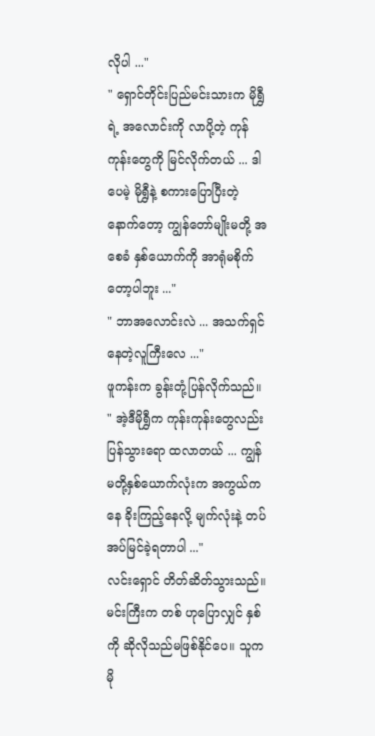လိုပါ ..."
" ရှောင်တိုင်းပြည်မင်းသားက မိုရွှီရဲ့ အလောင်းကို လာပို့တဲ့ ကုန်ကုန်းတွေကို မြင်လိုက်တယ် ... ဒါပေမဲ့ မိုရွှီနဲ့ စကားပြောပြီးတဲ့နောက်တော့ ကျွန်တော်မျိုးမတို့ အစေခံ နှစ်ယောက်ကို အာရုံမစိုက်တော့ပါဘူး ..."
" ဘာအလောင်းလဲ ... အသက်ရှင်နေတဲ့လူကြီးလေ ..."
ဖူကန်းက ခွန်းတုံ့ပြန်လိုက်သည်။
" အဲ့ဒီမိုရွှီက ကုန်းကုန်းတွေလည်း ပြန်သွားရော ထလာတယ် ... ကျွန်မတို့နှစ်ယောက်လုံးက အကွယ်ကနေ ခိုးကြည့်နေလို့ မျက်လုံးနဲ့ တပ်အပ်မြင်ခဲ့ရတာပါ ..."
လင်းရှောင် တိတ်ဆိတ်သွားသည်။ မင်းကြီးက တစ် ဟုပြောလျှင် နှစ်ကို ဆိုလိုသည်မဖြစ်နိုင်ပေ။ သူက မို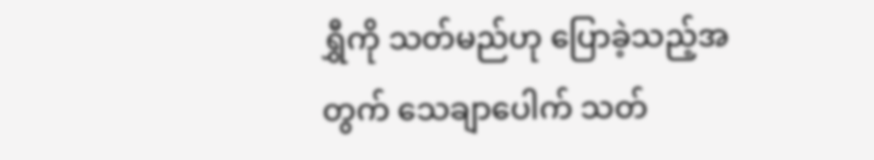ရွှီကို သတ်မည်ဟု ပြောခဲ့သည့်အတွက် သေချာပေါက် သတ်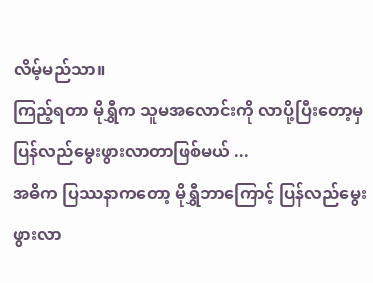လိမ့်မည်သာ။
ကြည့်ရတာ မိုရွှီက သူမအလောင်းကို လာပို့ပြီးတော့မှ ပြန်လည်မွေးဖွားလာတာဖြစ်မယ် ...
အဓိက ပြဿနာကတော့ မိုရွှီဘာကြောင့် ပြန်လည်မွေးဖွားလာ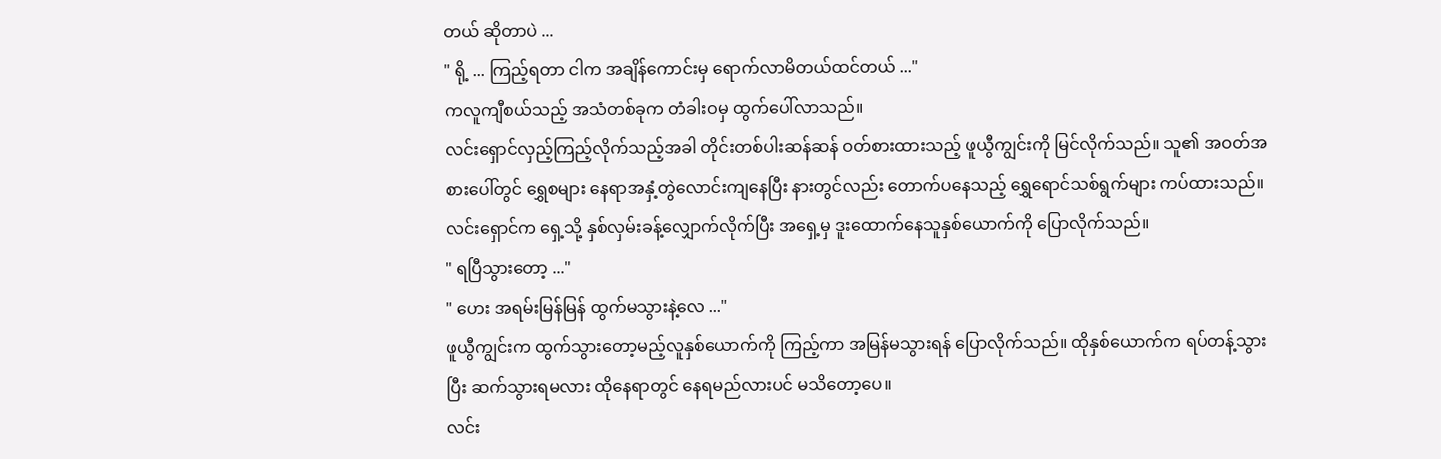တယ် ဆိုတာပဲ ...
" ရို့ ... ကြည့်ရတာ ငါက အချိန်ကောင်းမှ ရောက်လာမိတယ်ထင်တယ် ..."
ကလူကျီစယ်သည့် အသံတစ်ခုက တံခါးဝမှ ထွက်ပေါ်လာသည်။
လင်းရှောင်လှည့်ကြည့်လိုက်သည့်အခါ တိုင်းတစ်ပါးဆန်ဆန် ဝတ်စားထားသည့် ဖူယွီကျွင်းကို မြင်လိုက်သည်။ သူ၏ အဝတ်အစားပေါ်တွင် ရွှေစများ နေရာအနှံ့တွဲလောင်းကျနေပြီး နားတွင်လည်း တောက်ပနေသည့် ရွှေရောင်သစ်ရွက်များ ကပ်ထားသည်။
လင်းရှောင်က ရှေ့သို့ နှစ်လှမ်းခန့်လျှောက်လိုက်ပြီး အရှေ့မှ ဒူးထောက်နေသူနှစ်ယောက်ကို ပြောလိုက်သည်။
" ရပြီသွားတော့ ..."
" ဟေး အရမ်းမြန်မြန် ထွက်မသွားနဲ့လေ ..."
ဖူယွီကျွင်းက ထွက်သွားတော့မည့်လူနှစ်ယောက်ကို ကြည့်ကာ အမြန်မသွားရန် ပြောလိုက်သည်။ ထိုနှစ်ယောက်က ရပ်တန့်သွားပြီး ဆက်သွားရမလား ထိုနေရာတွင် နေရမည်လားပင် မသိတော့ပေ။
လင်း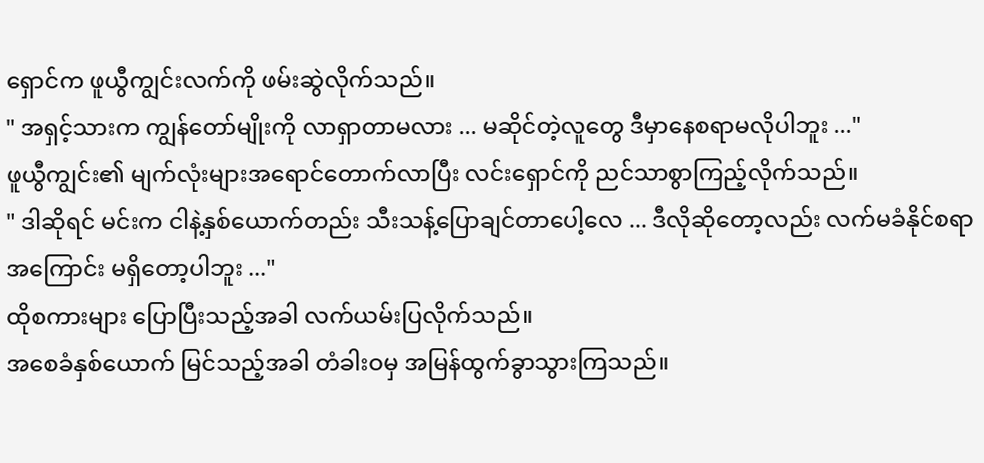ရှောင်က ဖူယွီကျွင်းလက်ကို ဖမ်းဆွဲလိုက်သည်။
" အရှင့်သားက ကျွန်တော်မျိုးကို လာရှာတာမလား ... မဆိုင်တဲ့လူတွေ ဒီမှာနေစရာမလိုပါဘူး ..."
ဖူယွီကျွင်း၏ မျက်လုံးများအရောင်တောက်လာပြီး လင်းရှောင်ကို ညင်သာစွာကြည့်လိုက်သည်။
" ဒါဆိုရင် မင်းက ငါနဲ့နှစ်ယောက်တည်း သီးသန့်ပြောချင်တာပေါ့လေ ... ဒီလိုဆိုတော့လည်း လက်မခံနိုင်စရာအကြောင်း မရှိတော့ပါဘူး ..."
ထိုစကားများ ပြောပြီးသည့်အခါ လက်ယမ်းပြလိုက်သည်။
အစေခံနှစ်ယောက် မြင်သည့်အခါ တံခါးဝမှ အမြန်ထွက်ခွာသွားကြသည်။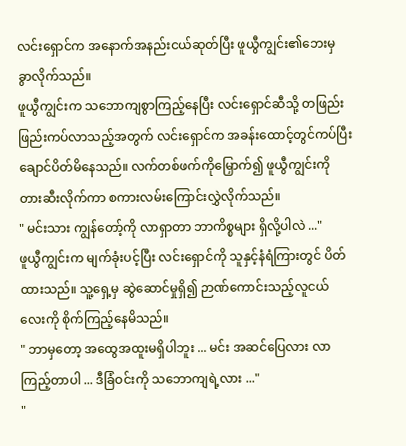လင်းရှောင်က အနောက်အနည်းငယ်ဆုတ်ပြီး ဖူယွီကျွင်း၏ဘေးမှ ခွာလိုက်သည်။
ဖူယွီကျွင်းက သဘောကျစွာကြည့်နေပြီး လင်းရှောင်ဆီသို့ တဖြည်းဖြည်းကပ်လာသည့်အတွက် လင်းရှောင်က အခန်းထောင့်တွင်ကပ်ပြီး ချောင်ပိတ်မိနေသည်။ လက်တစ်ဖက်ကိုမြှောက်၍ ဖူယွီကျွင်းကို တားဆီးလိုက်ကာ စကားလမ်းကြောင်းလွှဲလိုက်သည်။
" မင်းသား ကျွန်တော့်ကို လာရှာတာ ဘာကိစ္စများ ရှိလို့ပါလဲ ..."
ဖူယွီကျွင်းက မျက်ခုံးပင့်ပြီး လင်းရှောင်ကို သူနှင့်နံရံကြားတွင် ပိတ်ထားသည်။ သူ့ရှေ့မှ ဆွဲဆောင်မှုရှိ၍ ဉာဏ်ကောင်းသည့်လူငယ်လေးကို စိုက်ကြည့်နေမိသည်။
" ဘာမှတော့ အထွေအထူးမရှိပါဘူး ... မင်း အဆင်ပြေလား လာကြည့်တာပါ ... ဒီခြံဝင်းကို သဘောကျရဲ့လား ..."
"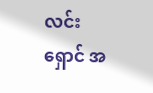လင်းရှောင် အ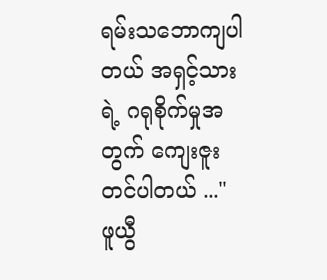ရမ်းသဘောကျပါတယ် အရှင့်သားရဲ့ ဂရုစိုက်မှုအတွက် ကျေးဇူးတင်ပါတယ် ..."
ဖူယွီ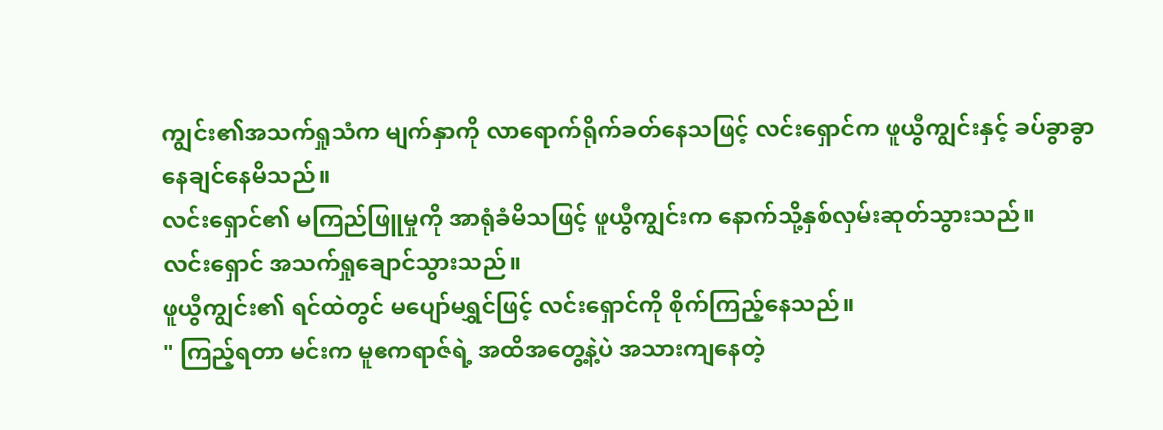ကျွင်း၏အသက်ရှုသံက မျက်နှာကို လာရောက်ရိုက်ခတ်နေသဖြင့် လင်းရှောင်က ဖူယွီကျွင်းနှင့် ခပ်ခွာခွာနေချင်နေမိသည်။
လင်းရှောင်၏ မကြည်ဖြူမှုကို အာရုံခံမိသဖြင့် ဖူယွီကျွင်းက နောက်သို့နှစ်လှမ်းဆုတ်သွားသည်။
လင်းရှောင် အသက်ရှုချောင်သွားသည်။
ဖူယွီကျွင်း၏ ရင်ထဲတွင် မပျော်မရွှင်ဖြင့် လင်းရှောင်ကို စိုက်ကြည့်နေသည်။
" ကြည့်ရတာ မင်းက မူဧကရာဇ်ရဲ့ အထိအတွေ့နဲ့ပဲ အသားကျနေတဲ့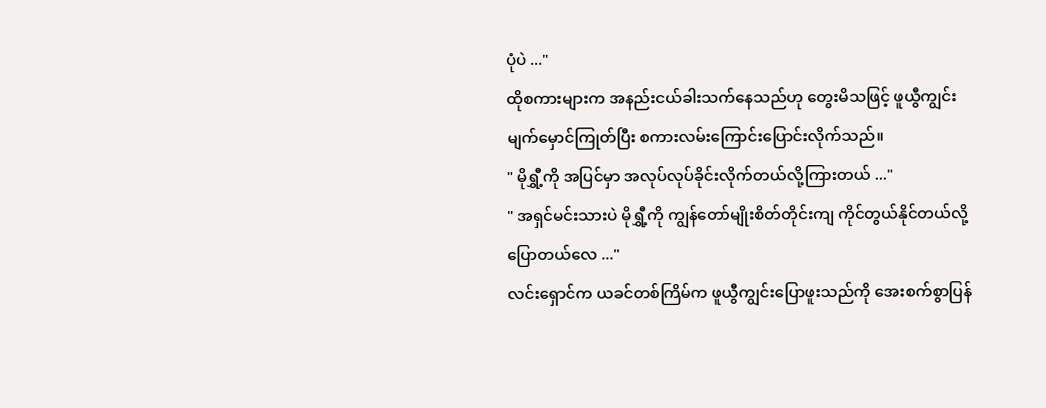ပုံပဲ ..."
ထိုစကားများက အနည်းငယ်ခါးသက်နေသည်ဟု တွေးမိသဖြင့် ဖူယွီကျွင်း မျက်မှောင်ကြုတ်ပြီး စကားလမ်းကြောင်းပြောင်းလိုက်သည်။
" မိုရွှီ့ကို အပြင်မှာ အလုပ်လုပ်ခိုင်းလိုက်တယ်လို့ကြားတယ် ..."
" အရှင်မင်းသားပဲ မိုရွှီ့ကို ကျွန်တော်မျိုးစိတ်တိုင်းကျ ကိုင်တွယ်နိုင်တယ်လို့ ပြောတယ်လေ ..."
လင်းရှောင်က ယခင်တစ်ကြိမ်က ဖူယွီကျွင်းပြောဖူးသည်ကို အေးစက်စွာပြန်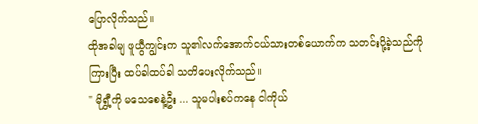ပြောလိုက်သည်။
ထိုအခါမျ ဖူယွီကျွင်းက သူ၏လက်အောက်ငယ်သားတစ်ယောက်က သတင်းပို့ခဲ့သည်ကိုကြားပြီး ထပ်ခါထပ်ခါ သတိပေးလိုက်သည်။
" မိုရွှီ့ကို မသေစေနဲ့ဦး ... သူမပါးစပ်ကနေ ငါကိုယ်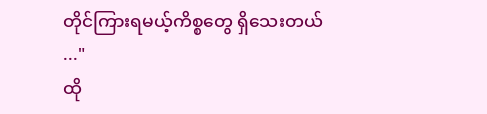တိုင်ကြားရမယ့်ကိစ္စတွေ ရှိသေးတယ် ..."
ထို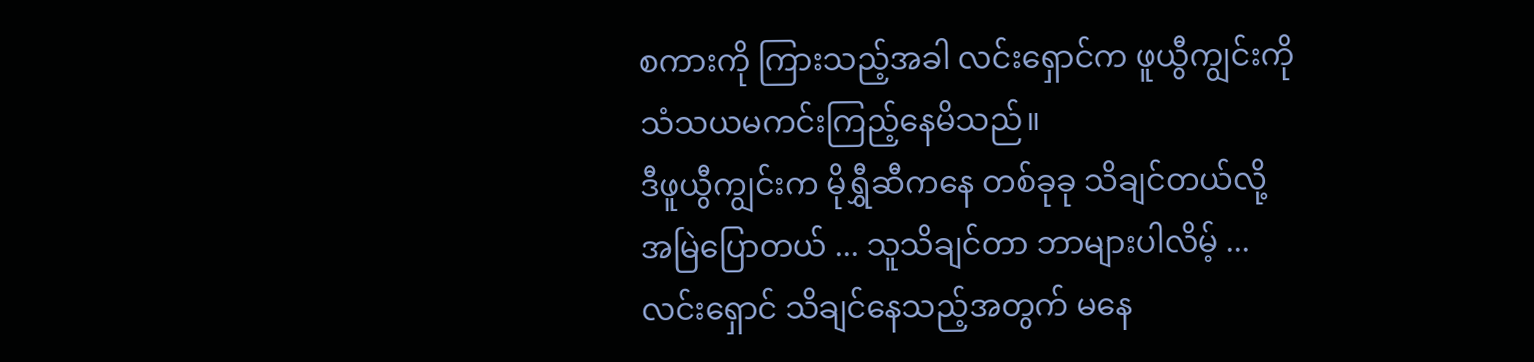စကားကို ကြားသည့်အခါ လင်းရှောင်က ဖူယွီကျွင်းကို သံသယမကင်းကြည့်နေမိသည်။
ဒီဖူယွီကျွင်းက မိုရွှီဆီကနေ တစ်ခုခု သိချင်တယ်လို့ အမြဲပြောတယ် ... သူသိချင်တာ ဘာများပါလိမ့် ...
လင်းရှောင် သိချင်နေသည့်အတွက် မနေ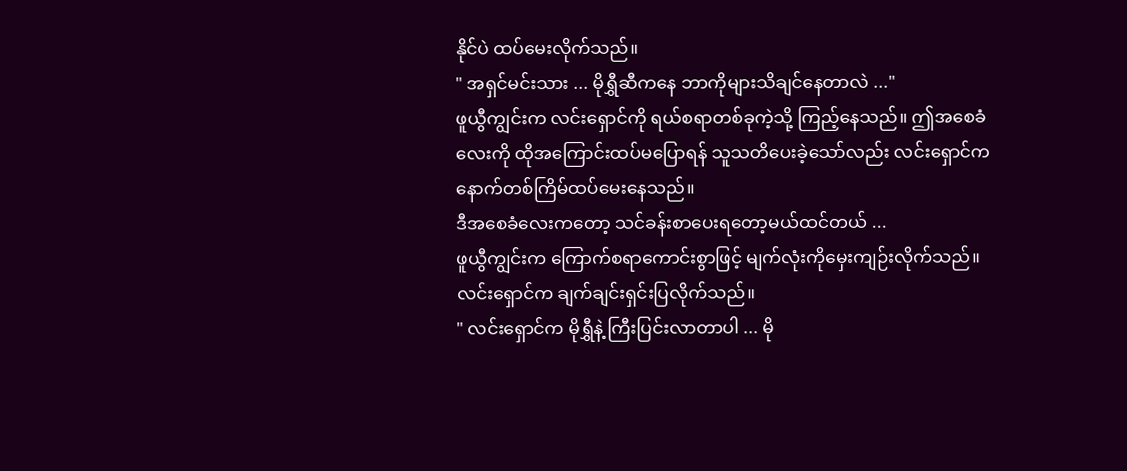နိုင်ပဲ ထပ်မေးလိုက်သည်။
" အရှင်မင်းသား ... မိုရွှီဆီကနေ ဘာကိုများသိချင်နေတာလဲ ..."
ဖူယွီကျွင်းက လင်းရှောင်ကို ရယ်စရာတစ်ခုကဲ့သို့ ကြည့်နေသည်။ ဤအစေခံလေးကို ထိုအကြောင်းထပ်မပြောရန် သူသတိပေးခဲ့သော်လည်း လင်းရှောင်က နောက်တစ်ကြိမ်ထပ်မေးနေသည်။
ဒီအစေခံလေးကတော့ သင်ခန်းစာပေးရတော့မယ်ထင်တယ် ...
ဖူယွီကျွင်းက ကြောက်စရာကောင်းစွာဖြင့် မျက်လုံးကိုမှေးကျဉ်းလိုက်သည်။ လင်းရှောင်က ချက်ချင်းရှင်းပြလိုက်သည်။
" လင်းရှောင်က မိုရွှီနဲ့ ကြီးပြင်းလာတာပါ ... မို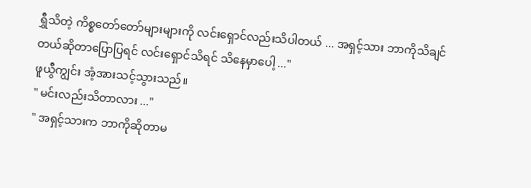ရွှီသိတဲ့ ကိစ္စတော်တော်များများကို လင်းရှောင်လည်းသိပါတယ် ... အရှင့်သား ဘာကိုသိချင်တယ်ဆိုတာပြောပြရင် လင်းရှောင်သိရင် သိနေမှာပေါ့ ..."
ဖူယွီကျွင်း အံ့အားသင့်သွားသည်။
" မင်းလည်းသိတာလား ..."
" အရှင့်သားက ဘာကိုဆိုတာမ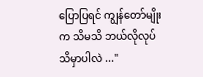ပြောပြရင် ကျွန်တော်မျိုးက သိမသိ ဘယ်လိုလုပ်သိမှာပါလဲ ..."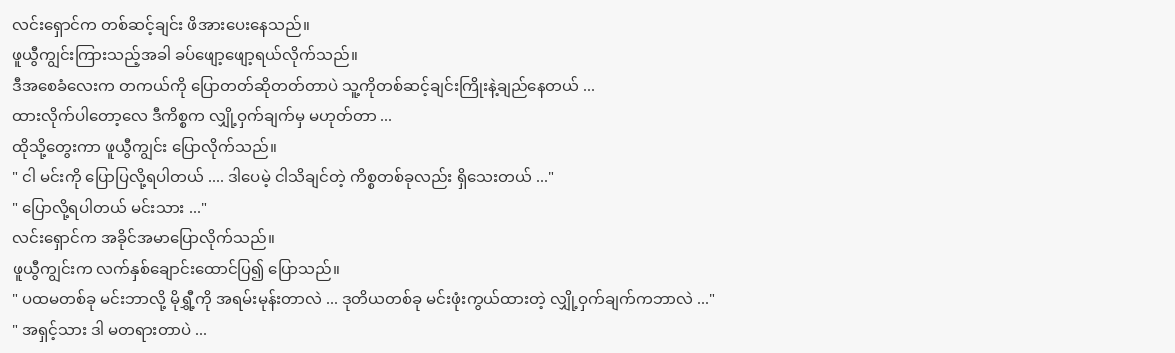လင်းရှောင်က တစ်ဆင့်ချင်း ဖိအားပေးနေသည်။
ဖူယွီကျွင်းကြားသည့်အခါ ခပ်ဖျော့ဖျော့ရယ်လိုက်သည်။
ဒီအစေခံလေးက တကယ်ကို ပြောတတ်ဆိုတတ်တာပဲ သူ့ကိုတစ်ဆင့်ချင်းကြိုးနဲ့ချည်နေတယ် ...
ထားလိုက်ပါတော့လေ ဒီကိစ္စက လျှို့ဝှက်ချက်မှ မဟုတ်တာ ...
ထိုသို့တွေးကာ ဖူယွီကျွင်း ပြောလိုက်သည်။
" ငါ မင်းကို ပြောပြလို့ရပါတယ် .... ဒါပေမဲ့ ငါသိချင်တဲ့ ကိစ္စတစ်ခုလည်း ရှိသေးတယ် ..."
" ပြောလို့ရပါတယ် မင်းသား ..."
လင်းရှောင်က အခိုင်အမာပြောလိုက်သည်။
ဖူယွီကျွင်းက လက်နှစ်ချောင်းထောင်ပြ၍ ပြောသည်။
" ပထမတစ်ခု မင်းဘာလို့ မိုရွှီ့ကို အရမ်းမုန်းတာလဲ ... ဒုတိယတစ်ခု မင်းဖုံးကွယ်ထားတဲ့ လျှို့ဝှက်ချက်ကဘာလဲ ..."
" အရှင့်သား ဒါ မတရားတာပဲ ...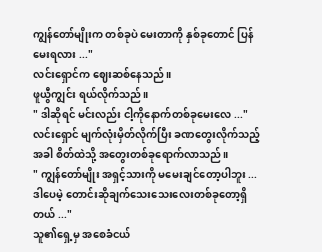ကျွန်တော်မျိုးက တစ်ခုပဲ မေးတာကို နှစ်ခုတောင် ပြန်မေးရလား ..."
လင်းရှောင်က ဈေးဆစ်နေသည်။
ဖူယွီကျွင်း ရယ်လိုက်သည်။
" ဒါဆိုရင် မင်းလည်း ငါ့ကိုနောက်တစ်ခုမေးလေ ..."
လင်းရှောင် မျက်လုံးမှိတ်လိုက်ပြီး ခဏတွေးလိုက်သည့်အခါ စိတ်ထဲသို့ အတွေးတစ်ခုရောက်လာသည်။
" ကျွန်တော်မျိုး အရှင့်သားကို မမေးချင်တော့ပါဘူး ... ဒါပေမဲ့ တောင်းဆိုချက်သေးသေးလေးတစ်ခုတော့ရှိတယ် ..."
သူ၏ရှေ့မှ အစေခံငယ်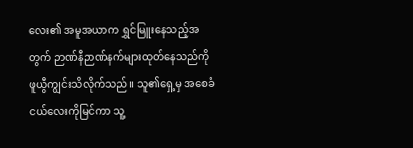လေး၏ အမူအယာက ရွှင်မြူးနေသည့်အတွက် ဉာဏ်နီဉာဏ်နက်များထုတ်နေသည်ကို ဖူယွီကျွင်းသိလိုက်သည်။ သူ၏ရှေ့မှ အစေခံငယ်လေးကိုမြင်ကာ သူ့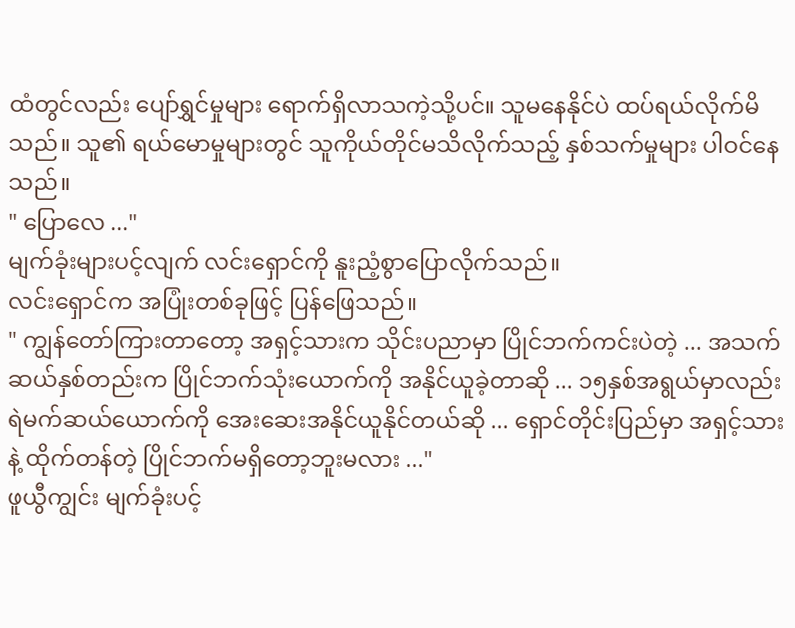ထံတွင်လည်း ပျော်ရွှင်မှုများ ရောက်ရှိလာသကဲ့သို့ပင်။ သူမနေနိုင်ပဲ ထပ်ရယ်လိုက်မိသည်။ သူ၏ ရယ်မောမှုများတွင် သူကိုယ်တိုင်မသိလိုက်သည့် နှစ်သက်မှုများ ပါဝင်နေသည်။
" ပြောလေ ..."
မျက်ခုံးများပင့်လျက် လင်းရှောင်ကို နူးညံ့စွာပြောလိုက်သည်။
လင်းရှောင်က အပြုံးတစ်ခုဖြင့် ပြန်ဖြေသည်။
" ကျွန်တော်ကြားတာတော့ အရှင့်သားက သိုင်းပညာမှာ ပြိုင်ဘက်ကင်းပဲတဲ့ ... အသက်ဆယ်နှစ်တည်းက ပြိုင်ဘက်သုံးယောက်ကို အနိုင်ယူခဲ့တာဆို ... ၁၅နှစ်အရွယ်မှာလည်း ရဲမက်ဆယ်ယောက်ကို အေးဆေးအနိုင်ယူနိုင်တယ်ဆို ... ရှောင်တိုင်းပြည်မှာ အရှင့်သားနဲ့ ထိုက်တန်တဲ့ ပြိုင်ဘက်မရှိတော့ဘူးမလား ..."
ဖူယွီကျွင်း မျက်ခုံးပင့်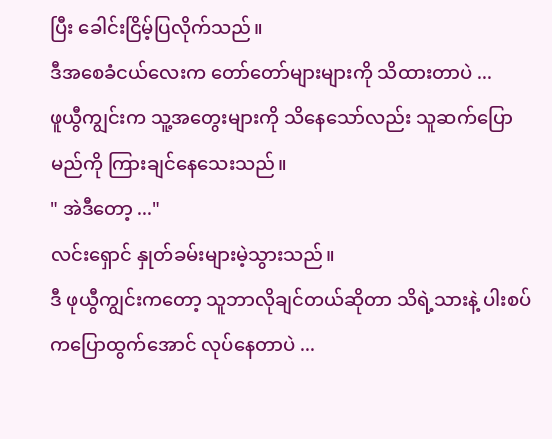ပြီး ခေါင်းငြိမ့်ပြလိုက်သည်။
ဒီအစေခံငယ်လေးက တော်တော်များများကို သိထားတာပဲ ...
ဖူယွီကျွင်းက သူ့အတွေးများကို သိနေသော်လည်း သူဆက်ပြောမည်ကို ကြားချင်နေသေးသည်။
" အဲဒီတော့ ..."
လင်းရှောင် နှုတ်ခမ်းများမဲ့သွားသည်။
ဒီ ဖုယွီကျွင်းကတော့ သူဘာလိုချင်တယ်ဆိုတာ သိရဲ့သားနဲ့ ပါးစပ်ကပြောထွက်အောင် လုပ်နေတာပဲ ...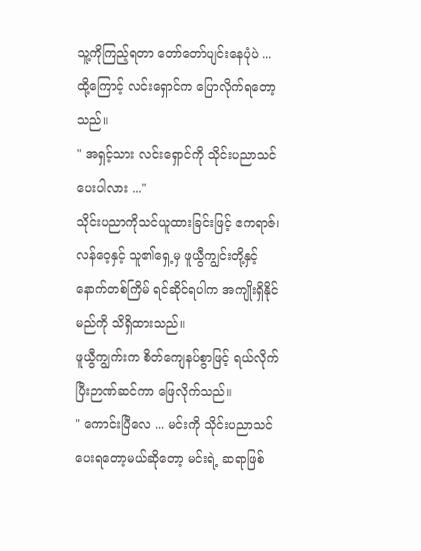သူ့ကိုကြည့်ရတာ တော်တော်ပျင်းနေပုံပဲ ...
ထို့ကြောင့် လင်းရှောင်က ပြောလိုက်ရတော့သည်။
" အရှင့်သား လင်းရှောင်ကို သိုင်းပညာသင်ပေးပါလား ..."
သိုင်းပညာကိုသင်ယူထားခြင်းဖြင့် ဧကရာဇ်၊ လန်ဝေ့နှင့် သူ၏ရှေ့မှ ဖူယွီကျွင်းတို့နှင့် နောက်တစ်ကြိမ် ရင်ဆိုင်ရပါက အကျိုးရှိနိုင်မည်ကို သိရှိထားသည်။
ဖူယွီကျွက်းက စိတ်ကျေနပ်စွာဖြင့် ရယ်လိုက်ပြီးဉာဏ်ဆင်ကာ ဖြေလိုက်သည်။
" ကောင်းပြီလေ ... မင်းကို သိုင်းပညာသင်ပေးရတော့မယ်ဆိုတော့ မင်းရဲ့ ဆရာဖြစ်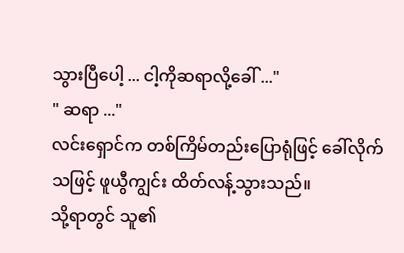သွားပြီပေါ့ ... ငါ့ကိုဆရာလို့ခေါ် ..."
" ဆရာ ..."
လင်းရှောင်က တစ်ကြိမ်တည်းပြောရုံဖြင့် ခေါ်လိုက်သဖြင့် ဖူယွီကျွင်း ထိတ်လန့်သွားသည်။
သို့ရာတွင် သူ၏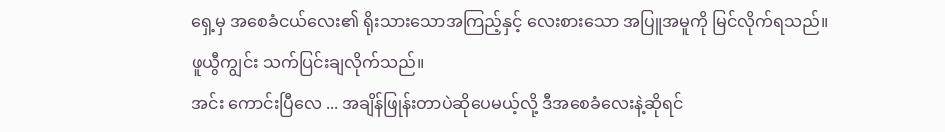ရှေ့မှ အစေခံငယ်လေး၏ ရိုးသားသောအကြည့်နှင့် လေးစားသော အပြူအမူကို မြင်လိုက်ရသည်။
ဖူယွီကျွင်း သက်ပြင်းချလိုက်သည်။
အင်း ကောင်းပြီလေ ... အချိန်ဖြုန်းတာပဲဆိုပေမယ့်လို့ ဒီအစေခံလေးနဲ့ဆိုရင်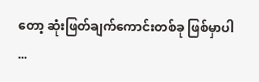တော့ ဆုံးဖြတ်ချက်ကောင်းတစ်ခု ဖြစ်မှာပါ ...